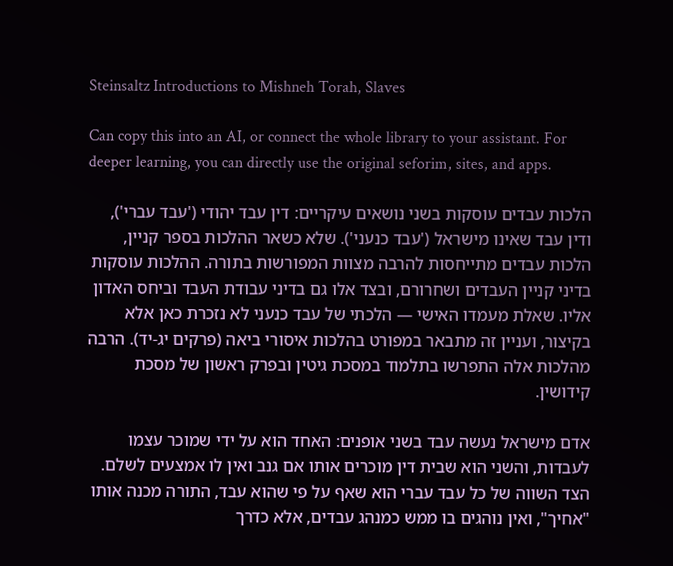Steinsaltz Introductions to Mishneh Torah, Slaves

Can copy this into an AI, or connect the whole library to your assistant. For deeper learning, you can directly use the original seforim, sites, and apps.

הלכות עבדים עוסקות בשני נושאים עיקריים: דין עבד יהודי ('עבד עברי'), ודין עבד שאינו מישראל ('עבד כנעני'). שלא כשאר ההלכות בספר קניין, הלכות עבדים מתייחסות להרבה מצוות המפורשות בתורה. ההלכות עוסקות בדיני קניין העבדים ושחרורם, ובצד אלו גם בדיני עבודת העבד וביחס האדון אליו. שאלת מעמדו האישי — הלכתי של עבד כנעני לא נזכרת כאן אלא בקיצור, ועניין זה מתבאר במפורט בהלכות איסורי ביאה (פרקים יג-יד). הרבה מהלכות אלה התפרשו בתלמוד במסכת גיטין ובפרק ראשון של מסכת קידושין.

אדם מישראל נעשה עבד בשני אופנים: האחד הוא על ידי שמוכר עצמו לעבדות, והשני הוא שבית דין מוכרים אותו אם גנב ואין לו אמצעים לשלם. הצד השווה של כל עבד עברי הוא שאף על פי שהוא עבד, התורה מכנה אותו "אחיך", ואין נוהגים בו ממש כמנהג עבדים, אלא כדרך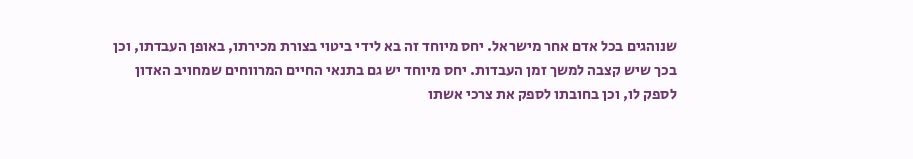שנוהגים בכל אדם אחר מישראל. יחס מיוחד זה בא לידי ביטוי בצורת מכירתו, באופן העבדתו, וכן בכך שיש קצבה למשך זמן העבדות. יחס מיוחד יש גם בתנאי החיים המרווחים שמחויב האדון לספק לו, וכן בחובתו לספק את צרכי אשתו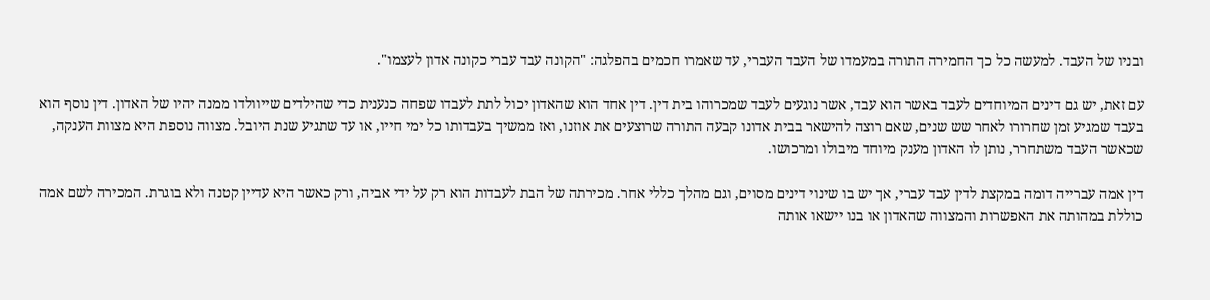ובניו של העבד. למעשה כל כך החמירה התורה במעמדו של העבד העברי, עד שאמרו חכמים בהפלגה: "הקונה עבד עברי כקונה אדון לעצמו".

עם זאת, יש גם דינים המיוחדים לעבד באשר הוא עבד, אשר נוגעים לעבד שמכרוהו בית דין. דין אחד הוא שהאדון יכול לתת לעבדו שפחה כנענית כדי שהילדים שייוולדו ממנה יהיו של האדון. דין נוסף הוא בעבד שמגיע זמן שחרורו לאחר שש שנים, שאם רוצה להישאר בבית אדונו קבעה התורה שרוצעים את אוזנו, ואז ממשיך בעבדותו כל ימי חייו, או עד שתגיע שנת היובל. מצווה נוספת היא מצוות הענקה, שכאשר העבד משתחרר, נותן לו האדון מענק מיוחד מיבולו ומרכושו.

דין אמה עברייה דומה במקצת לדין עבד עברי, אך יש בו שינוי דינים מסוים, וגם מהלך כללי אחר. מכירתה של הבת לעבדות הוא רק על ידי אביה, ורק כאשר היא עדיין קטנה ולא בוגרת. המכירה לשם אמה כוללת במהותה את האפשרות והמצווה שהאדון או בנו יישאו אותה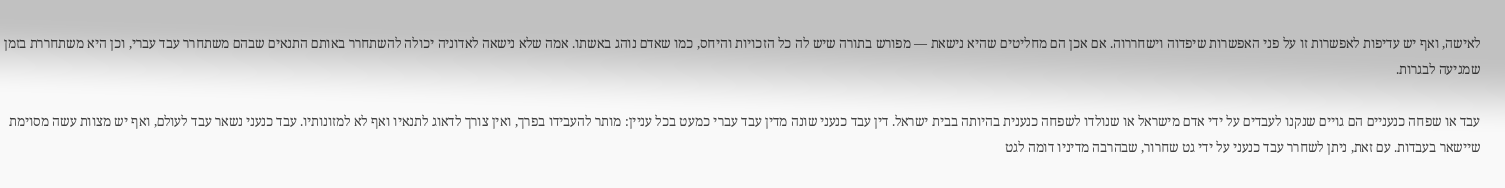לאישה, ואף יש עדיפות לאפשרות זו על פני האפשרות שיפדוה וישחררוה. אם אכן הם מחליטים שהיא נישאת — מפורש בתורה שיש לה כל הזכויות והיחס, כמו שאדם נוהג באשתו. אמה שלא נישאה לאדוניה יכולה להשתחרר באותם התנאים שבהם משתחרר עבד עברי, וכן היא משתחררת בזמן שמגיעה לבגרות.

עבד או שפחה כנעניים הם גויים שנקנו לעבדים על ידי אדם מישראל או שנולדו לשפחה כנענית בהיותה בבית ישראל. דין עבד כנעני שונה מדין עבד עברי כמעט בכל עניין: מותר להעבידו בפרך, ואין צורך לדאוג לתנאיו ואף לא למזונותיו. עבד כנעני נשאר עבד לעולם, ואף יש מצוות עשה מסוימת שיישאר בעבדות. עם זאת, ניתן לשחרר עבד כנעני על ידי גט שחרור, שבהרבה מדיניו דומה לגט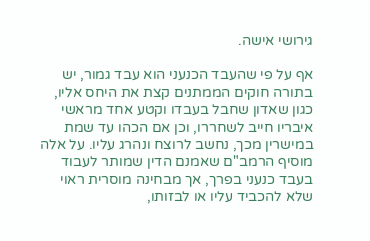גירושי אישה.

אף על פי שהעבד הכנעני הוא עבד גמור, יש בתורה חוקים הממתנים קצת את היחס אליו, כגון שאדון שחבל בעבדו וקטע אחד מראשי איבריו חייב לשחררו, וכן אם הכהו עד שמת במישרין מכך, נחשב לרוצח ונהרג עליו. על אלה מוסיף הרמב"ם שאמנם הדין שמותר לעבוד בעבד כנעני בפרך, אך מבחינה מוסרית ראוי שלא להכביד עליו או לבזותו,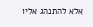אלא להתנהג אליו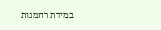במידת רחמנות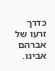כדרך זרעו של אברהם אבינו.